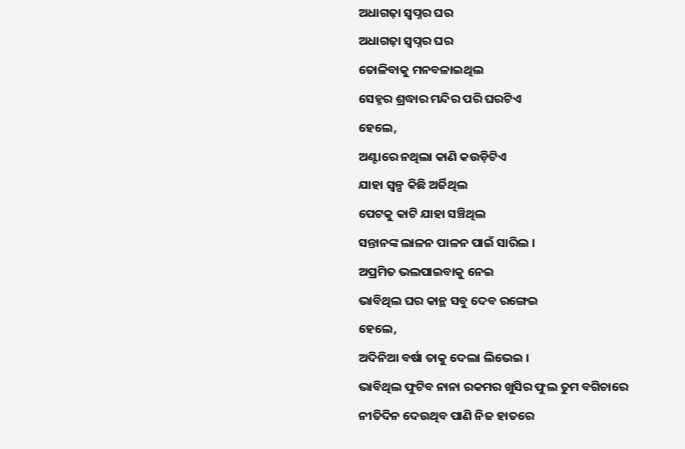ଅଧାଗଢ଼ା ସ୍ଵପ୍ନର ଘର
ଅଧାଗଢ଼ା ସ୍ଵପ୍ନର ଘର
ତୋଳିବାକୁ ମନବଳାଇଥିଲ
ସେହ୍ନର ଶ୍ରଦ୍ଧାର ମନ୍ଦିର ପରି ଘରଟିଏ
ହେଲେ,
ଅଣ୍ଟାରେ ନଥିଲା କାଣି କଉଡ଼ିଟିଏ
ଯାହା ସ୍ୱଳ୍ପ କିଛି ଅର୍ଜିଥିଲ
ପେଟକୁ କାଟି ଯାହା ସଞ୍ଚିଥିଲ
ସନ୍ତାନଙ୍କ ଲାଳନ ପାଳନ ପାଇଁ ସାରିଲ ।
ଅପ୍ରମିତ ଭଲପାଇବାକୁ ନେଇ
ଭାବିଥିଲ ଘର କାନ୍ଥ ସବୁ ଦେବ ରଙ୍ଗେଇ
ହେଲେ,
ଅଦିନିଆ ବର୍ଷା ତାକୁ ଦେଲା ଲିଭେଇ ।
ଭାବିଥିଲ ଫୁଟିବ ନାନା ରକମର ଖୁସିର ଫୁଲ ତୁମ ବଗିଚାରେ
ନୀତିଦିନ ଦେଉଥିବ ପାଣି ନିଜ ହାତରେ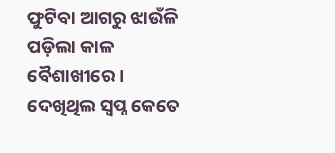ଫୁଟିବା ଆଗରୁ ଝାଉଁଳି ପଡ଼ିଲା କାଳ ବୈଶାଖୀରେ ।
ଦେଖିଥିଲ ସ୍ୱପ୍ନ କେତେ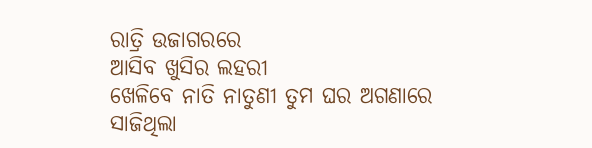ରାତ୍ରି ଉଜାଗରରେ
ଆସିବ ଖୁସିର ଲହରୀ
ଖେଳିବେ ନାତି ନାତୁଣୀ ତୁମ ଘର ଅଗଣାରେ
ସାଜିଥିଲା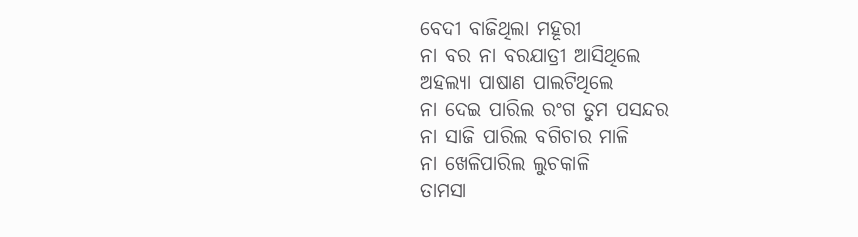ବେଦୀ ବାଜିଥିଲା ମହୂରୀ
ନା ବର ନା ବରଯାତ୍ରୀ ଆସିଥିଲେ
ଅହଲ୍ୟା ପାଷାଣ ପାଲଟିଥିଲେ
ନା ଦେଇ ପାରିଲ ରଂଗ ତୁମ ପସନ୍ଦର
ନା ସାଜି ପାରିଲ ବଗିଚାର ମାଳି
ନା ଖେଳିପାରିଲ ଲୁଚକାଳି
ତାମସା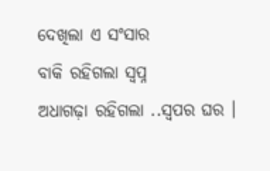ଦେଖିଲା ଏ ସଂସାର
ବାକି ରହିଗଲା ସ୍ୱପ୍ନ
ଅଧାଗଢ଼ା ରହିଗଲା ..ସ୍ବପର ଘର ।